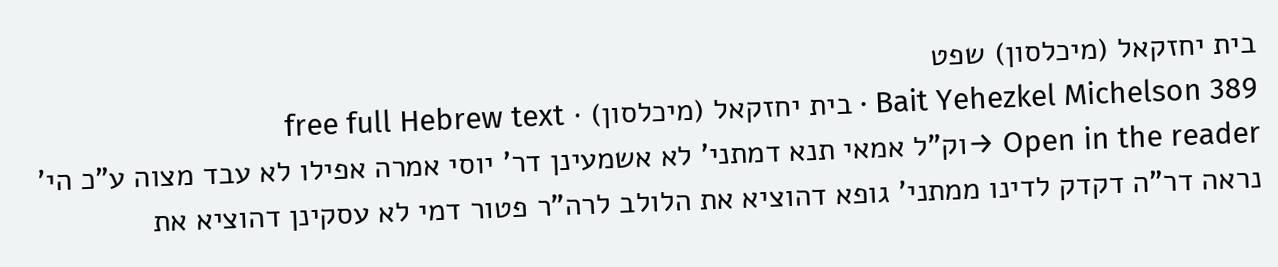בית יחזקאל (מיכלסון) שפט
Bait Yehezkel Michelson 389 · בית יחזקאל (מיכלסון) · free full Hebrew text
Open in the reader →וק"ל אמאי תנא דמתני' לא אשמעינן דר' יוסי אמרה אפילו לא עבד מצוה ע"כ הי' נראה דר"ה דקדק לדינו ממתני' גופא דהוציא את הלולב לרה"ר פטור דמי לא עסקינן דהוציא את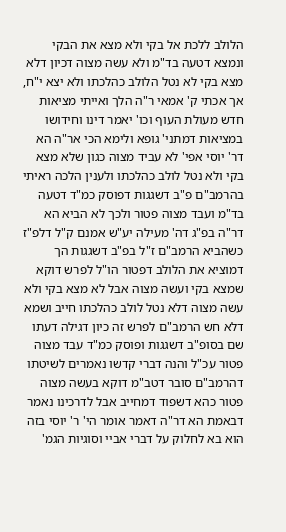הלולב ללכת אל בקי ולא מצא את הבקי ונמצא דטעה בד"מ ולא עשה מצוה דכיון דלא מצא בקי לא נטל הלולב כהלכתו ולא יצא י"ח, אך אכתי ק' אמאי ר"ה הלך ואייתי מציאות חדש מעולת העוף וכו' יאמר דינו וחידושו במציאות דמתני' גופא ולימא הכי אר"ה הא דר' יוסי אפי' לא עביד מצוה כגון שלא מצא בקי ולא נטל לולב כהלכתו ולענין הלכה ראיתי בהרמב"ם פ"ב דשגגות דפוסק כמ"ד דטעה בד"מ ועבד מצוה פטור ולכך לא הביא הא דר"ה בפ"ג דה' מעילה יע"ש אמנם ק"ל דלפ"ז כשהביא הרמב"ם ז"ל בפ"ב דשגגות הך דמוציא את הלולב דפטור הו"ל לפרש דוקא שמצא בקי ועשה מצוה אבל לא מצא בקי ולא עשה מצוה דלא נטל לולב כהלכתו חייב ושמא דלא חש הרמב"ם לפרש זה כיון דגילה דעתו שם בסופ"ב דשגגות ופוסק כמ"ד עבד מצוה פטור עכ"ל והנה דברי קדשו נאמרים לשיטתו דהרמב"ם סובר דטב"מ דוקא בעשה מצוה פטור כהא דשפוד דמחייב אבל לדרכינו נאמר דבאמת הא דר"ה דאמר אומר הי' ר' יוסי בזה הוא בא לחלוק על דברי אביי וסוגיות הגמ'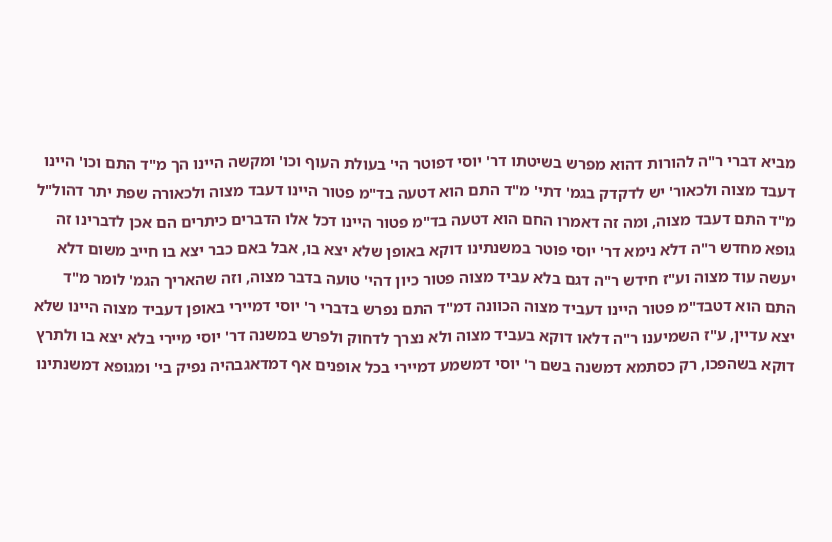מביא דברי ר"ה להורות דהוא מפרש בשיטתו דר' יוסי דפוטר הי' בעולת העוף וכו' ומקשה היינו הך מ"ד התם וכו' היינו דעבד מצוה ולכאור' יש לדקדק בגמ' דתי' מ"ד התם הוא דטעה בד"מ פטור היינו דעבד מצוה ולכאורה שפת יתר דהול"ל מ"ד התם דעבד מצוה, ומה זה דאמרו החם הוא דטעה בד"מ פטור היינו דכל אלו הדברים כיתרים הם אכן לדברינו זה גופא מחדש ר"ה דלא נימא דר' יוסי פוטר במשנתינו דוקא באופן שלא יצא בו, אבל באם כבר יצא בו חייב משום דלא יעשה עוד מצוה וע"ז חידש ר"ה דגם בלא עביד מצוה פטור כיון דהי' טועה בדבר מצוה, וזה שהאריך הגמ' לומר מ"ד התם הוא דטבד"מ פטור היינו דעביד מצוה הכוונה דמ"ד התם נפרש בדברי ר' יוסי דמיירי באופן דעביד מצוה היינו שלא יצא עדיין, ע"ז השמיענו ר"ה דלאו דוקא בעביד מצוה ולא נצרך לדחוק ולפרש במשנה דר' יוסי מיירי בלא יצא בו ולתרץ דוקא בשהפכו, רק כסתמא דמשנה בשם ר' יוסי דמשמע דמיירי בכל אופנים אף דמדאגבהיה נפיק בי' ומגופא דמשנתינו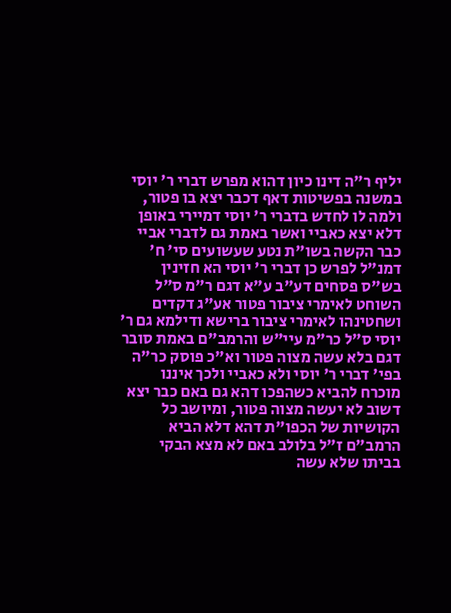יליף ר"ה דינו כיון דהוא מפרש דברי ר' יוסי במשנה בפשיטות דאף דכבר יצא בו פטור, ולמה לו לחדש בדברי ר' יוסי דמיירי באופן דלא יצא כאביי ואשר באמת גם לדברי אביי כבר הקשה בשו"ת נטע שעשועים סי' ח' דמנ"ל לפרש כן דברי ר' יוסי הא חזינין בש"ס פסחים דע"ב ע"א דגם ר"מ ס"ל השוחט לאימרי ציבור פטור אע"ג דקדים ושחטינהו לאימרי ציבור ברישא ודילמא גם ר' יוסי ס"ל כר"מ עיי"ש והרמב"ם באמת סובר דגם בלא עשה מצוה פטור וא"כ פוסק כר"ה בפי' דברי ר' יוסי ולא כאביי ולכך איננו מוכרח להביא כשהפכו דהא גם באם כבר יצא דשוב לא יעשה מצוה פטור, ומיושב כל הקושיות של הכפו"ת דהא דלא הביא הרמב"ם ז"ל בלולב באם לא מצא הבקי בביתו שלא עשה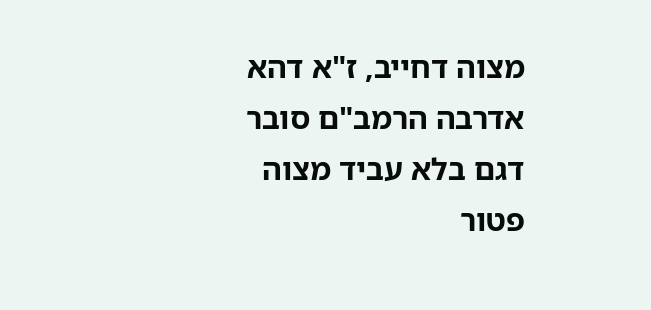מצוה דחייב, ז"א דהא אדרבה הרמב"ם סובר דגם בלא עביד מצוה פטור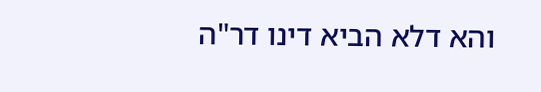והא דלא הביא דינו דר"ה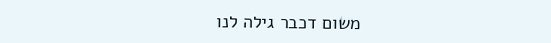משום דכבר גילה לנו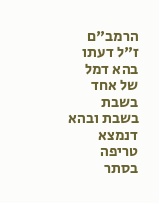הרמב"ם ז"ל דעתו בהא דמל של אחד בשבת בשבת ובהא דנמצא טריפה בסתר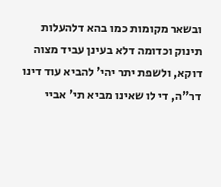ובשאר מקומות כמו בהא דלהעלות תינוק וכדומה דלא בעינן עביד מצוה דוקא, ולשפת יתר יהי' להביא עוד דינו דר"ה, די לו שאינו מביא תי' אביי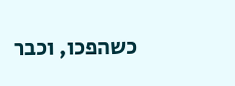כשהפכו, וכבר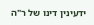ידעינין דינו של ר"ה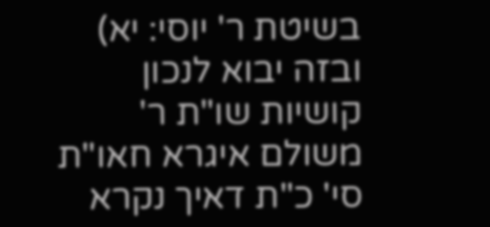בשיטת ר' יוסי: יא) ובזה יבוא לנכון קושיות שו"ת ר' משולם איגרא חאו"ת סי' כ"ת דאיך נקרא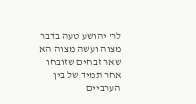לר' יהושע טעה בדבר מצוה ועשה מצוה הא שאר זבחים שזובחו אחר תמיד של בין הערביים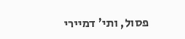פסול, ותי' דמיירי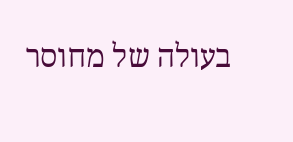בעולה של מחוסר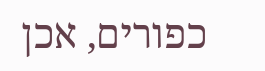כפורים, אכן